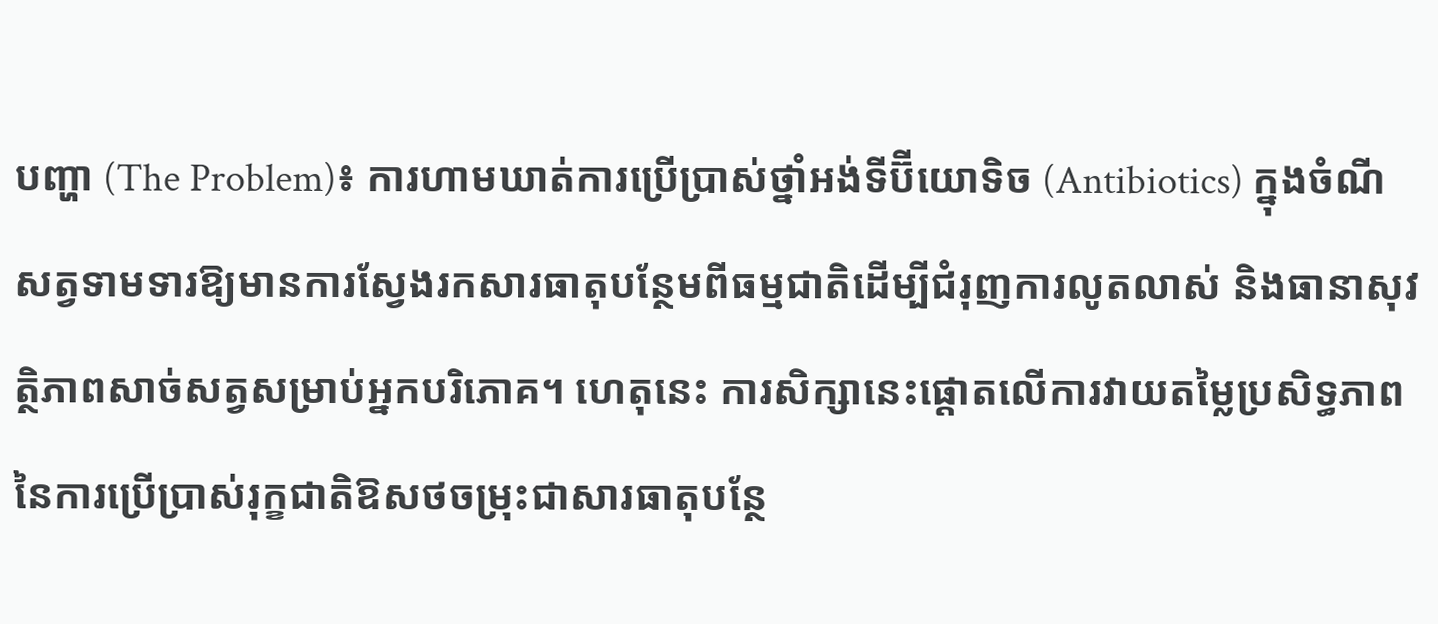បញ្ហា (The Problem)៖ ការហាមឃាត់ការប្រើប្រាស់ថ្នាំអង់ទីប៊ីយោទិច (Antibiotics) ក្នុងចំណីសត្វទាមទារឱ្យមានការស្វែងរកសារធាតុបន្ថែមពីធម្មជាតិដើម្បីជំរុញការលូតលាស់ និងធានាសុវត្ថិភាពសាច់សត្វសម្រាប់អ្នកបរិភោគ។ ហេតុនេះ ការសិក្សានេះផ្តោតលើការវាយតម្លៃប្រសិទ្ធភាពនៃការប្រើប្រាស់រុក្ខជាតិឱសថចម្រុះជាសារធាតុបន្ថែ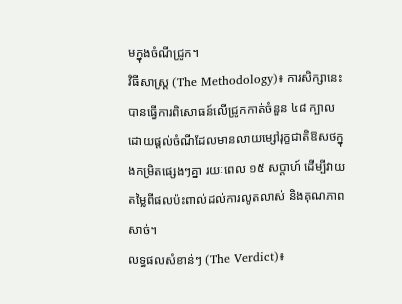មក្នុងចំណីជ្រូក។
វិធីសាស្ត្រ (The Methodology)៖ ការសិក្សានេះបានធ្វើការពិសោធន៍លើជ្រូកកាត់ចំនួន ៤៨ ក្បាល ដោយផ្តល់ចំណីដែលមានលាយម្សៅរុក្ខជាតិឱសថក្នុងកម្រិតផ្សេងៗគ្នា រយៈពេល ១៥ សប្តាហ៍ ដើម្បីវាយតម្លៃពីផលប៉ះពាល់ដល់ការលូតលាស់ និងគុណភាពសាច់។
លទ្ធផលសំខាន់ៗ (The Verdict)៖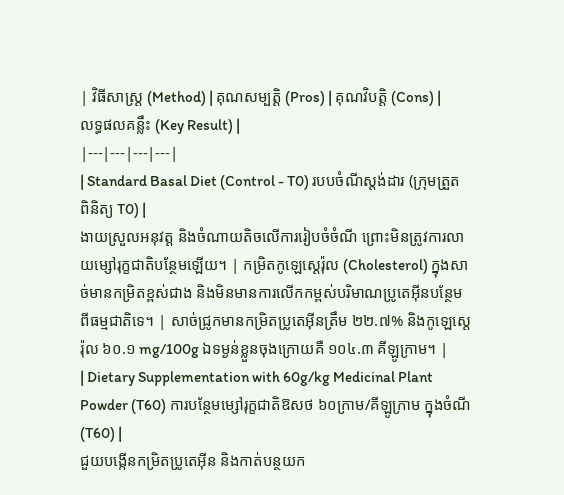| វិធីសាស្ត្រ (Method) | គុណសម្បត្តិ (Pros) | គុណវិបត្តិ (Cons) | លទ្ធផលគន្លឹះ (Key Result) |
|---|---|---|---|
| Standard Basal Diet (Control - T0) របបចំណីស្តង់ដារ (ក្រុមត្រួតពិនិត្យ T0) |
ងាយស្រួលអនុវត្ត និងចំណាយតិចលើការរៀបចំចំណី ព្រោះមិនត្រូវការលាយម្សៅរុក្ខជាតិបន្ថែមឡើយ។ | កម្រិតកូឡេស្តេរ៉ុល (Cholesterol) ក្នុងសាច់មានកម្រិតខ្ពស់ជាង និងមិនមានការលើកកម្ពស់បរិមាណប្រូតេអ៊ីនបន្ថែមពីធម្មជាតិទេ។ | សាច់ជ្រូកមានកម្រិតប្រូតេអ៊ីនត្រឹម ២២.៧% និងកូឡេស្តេរ៉ុល ៦០.១ mg/100g ឯទម្ងន់ខ្លួនចុងក្រោយគឺ ១០៤.៣ គីឡូក្រាម។ |
| Dietary Supplementation with 60g/kg Medicinal Plant Powder (T60) ការបន្ថែមម្សៅរុក្ខជាតិឱសថ ៦០ក្រាម/គីឡូក្រាម ក្នុងចំណី (T60) |
ជួយបង្កើនកម្រិតប្រូតេអ៊ីន និងកាត់បន្ថយក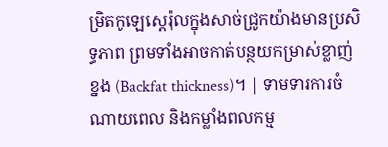ម្រិតកូឡេស្តេរ៉ុលក្នុងសាច់ជ្រូកយ៉ាងមានប្រសិទ្ធភាព ព្រមទាំងអាចកាត់បន្ថយកម្រាស់ខ្លាញ់ខ្នង (Backfat thickness)។ | ទាមទារការចំណាយពេល និងកម្លាំងពលកម្ម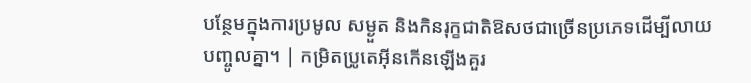បន្ថែមក្នុងការប្រមូល សម្ងួត និងកិនរុក្ខជាតិឱសថជាច្រើនប្រភេទដើម្បីលាយបញ្ចូលគ្នា។ | កម្រិតប្រូតេអ៊ីនកើនឡើងគួរ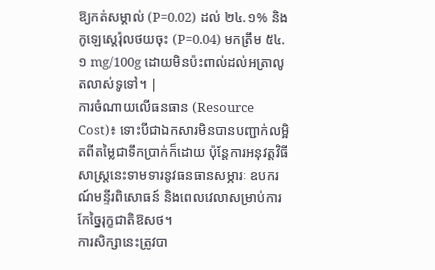ឱ្យកត់សម្គាល់ (P=0.02) ដល់ ២៤.១% និងកូឡេស្តេរ៉ុលថយចុះ (P=0.04) មកត្រឹម ៥៤.១ mg/100g ដោយមិនប៉ះពាល់ដល់អត្រាលូតលាស់ទូទៅ។ |
ការចំណាយលើធនធាន (Resource Cost)៖ ទោះបីជាឯកសារមិនបានបញ្ជាក់លម្អិតពីតម្លៃជាទឹកប្រាក់ក៏ដោយ ប៉ុន្តែការអនុវត្តវិធីសាស្រ្តនេះទាមទារនូវធនធានសម្ភារៈ ឧបករណ៍មន្ទីរពិសោធន៍ និងពេលវេលាសម្រាប់ការកែច្នៃរុក្ខជាតិឱសថ។
ការសិក្សានេះត្រូវបា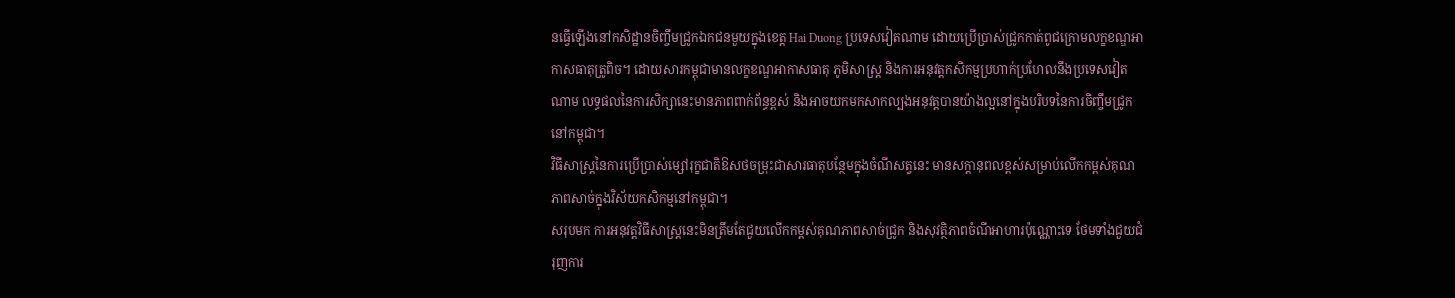នធ្វើឡើងនៅកសិដ្ឋានចិញ្ចឹមជ្រូកឯកជនមួយក្នុងខេត្ត Hai Duong ប្រទេសវៀតណាម ដោយប្រើប្រាស់ជ្រូកកាត់ពូជក្រោមលក្ខខណ្ឌអាកាសធាតុត្រូពិច។ ដោយសារកម្ពុជាមានលក្ខខណ្ឌអាកាសធាតុ ភូមិសាស្ត្រ និងការអនុវត្តកសិកម្មប្រហាក់ប្រហែលនឹងប្រទេសវៀតណាម លទ្ធផលនៃការសិក្សានេះមានភាពពាក់ព័ន្ធខ្ពស់ និងអាចយកមកសាកល្បងអនុវត្តបានយ៉ាងល្អនៅក្នុងបរិបទនៃការចិញ្ចឹមជ្រូកនៅកម្ពុជា។
វិធីសាស្រ្តនៃការប្រើប្រាស់ម្សៅរុក្ខជាតិឱសថចម្រុះជាសារធាតុបន្ថែមក្នុងចំណីសត្វនេះ មានសក្តានុពលខ្ពស់សម្រាប់លើកកម្ពស់គុណភាពសាច់ក្នុងវិស័យកសិកម្មនៅកម្ពុជា។
សរុបមក ការអនុវត្តវិធីសាស្រ្តនេះមិនត្រឹមតែជួយលើកកម្ពស់គុណភាពសាច់ជ្រូក និងសុវត្ថិភាពចំណីអាហារប៉ុណ្ណោះទេ ថែមទាំងជួយជំរុញការ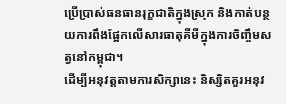ប្រើប្រាស់ធនធានរុក្ខជាតិក្នុងស្រុក និងកាត់បន្ថយការពឹងផ្អែកលើសារធាតុគីមីក្នុងការចិញ្ចឹមសត្វនៅកម្ពុជា។
ដើម្បីអនុវត្តតាមការសិក្សានេះ និស្សិតគួរអនុវ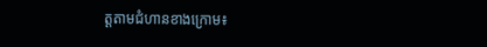ត្តតាមជំហានខាងក្រោម៖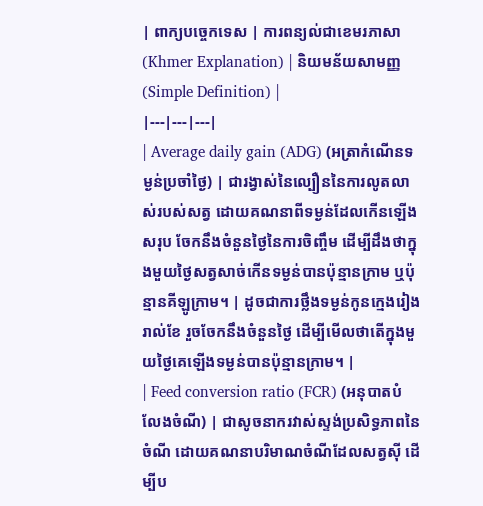| ពាក្យបច្ចេកទេស | ការពន្យល់ជាខេមរភាសា (Khmer Explanation) | និយមន័យសាមញ្ញ (Simple Definition) |
|---|---|---|
| Average daily gain (ADG) (អត្រាកំណើនទម្ងន់ប្រចាំថ្ងៃ) | ជារង្វាស់នៃល្បឿននៃការលូតលាស់របស់សត្វ ដោយគណនាពីទម្ងន់ដែលកើនឡើងសរុប ចែកនឹងចំនួនថ្ងៃនៃការចិញ្ចឹម ដើម្បីដឹងថាក្នុងមួយថ្ងៃសត្វសាច់កើនទម្ងន់បានប៉ុន្មានក្រាម ឬប៉ុន្មានគីឡូក្រាម។ | ដូចជាការថ្លឹងទម្ងន់កូនក្មេងរៀងរាល់ខែ រួចចែកនឹងចំនួនថ្ងៃ ដើម្បីមើលថាតើក្នុងមួយថ្ងៃគេឡើងទម្ងន់បានប៉ុន្មានក្រាម។ |
| Feed conversion ratio (FCR) (អនុបាតបំលែងចំណី) | ជាសូចនាករវាស់ស្ទង់ប្រសិទ្ធភាពនៃចំណី ដោយគណនាបរិមាណចំណីដែលសត្វស៊ី ដើម្បីប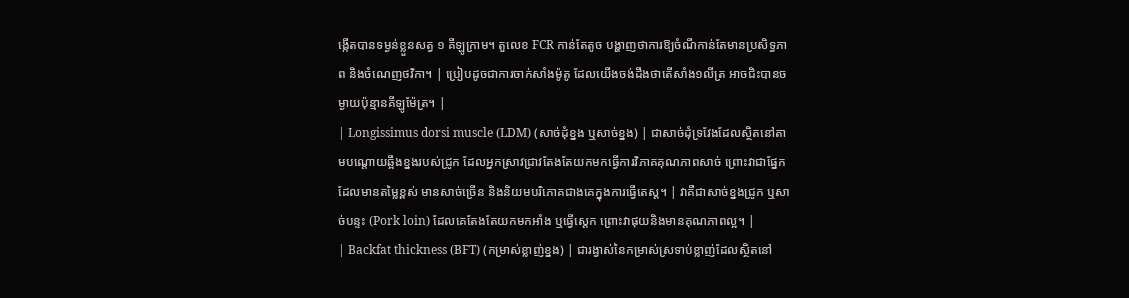ង្កើតបានទម្ងន់ខ្លួនសត្វ ១ គីឡូក្រាម។ តួលេខ FCR កាន់តែតូច បង្ហាញថាការឱ្យចំណីកាន់តែមានប្រសិទ្ធភាព និងចំណេញថវិកា។ | ប្រៀបដូចជាការចាក់សាំងម៉ូតូ ដែលយើងចង់ដឹងថាតើសាំង១លីត្រ អាចជិះបានចម្ងាយប៉ុន្មានគីឡូម៉ែត្រ។ |
| Longissimus dorsi muscle (LDM) (សាច់ដុំខ្នង ឬសាច់ខ្នង) | ជាសាច់ដុំទ្រវែងដែលស្ថិតនៅតាមបណ្តោយឆ្អឹងខ្នងរបស់ជ្រូក ដែលអ្នកស្រាវជ្រាវតែងតែយកមកធ្វើការវិភាគគុណភាពសាច់ ព្រោះវាជាផ្នែកដែលមានតម្លៃខ្ពស់ មានសាច់ច្រើន និងនិយមបរិភោគជាងគេក្នុងការធ្វើតេស្ត។ | វាគឺជាសាច់ខ្នងជ្រូក ឬសាច់បន្ទះ (Pork loin) ដែលគេតែងតែយកមកអាំង ឬធ្វើស្តេក ព្រោះវាផុយនិងមានគុណភាពល្អ។ |
| Backfat thickness (BFT) (កម្រាស់ខ្លាញ់ខ្នង) | ជារង្វាស់នៃកម្រាស់ស្រទាប់ខ្លាញ់ដែលស្ថិតនៅ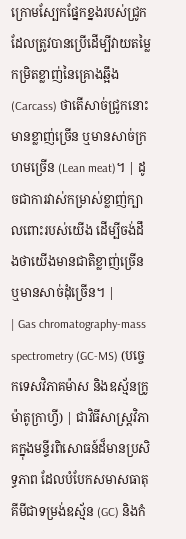ក្រោមស្បែកផ្នែកខ្នងរបស់ជ្រូក ដែលត្រូវបានប្រើដើម្បីវាយតម្លៃកម្រិតខ្លាញ់នៃគ្រោងឆ្អឹង (Carcass) ថាតើសាច់ជ្រូកនោះមានខ្លាញ់ច្រើន ឬមានសាច់ក្រហមច្រើន (Lean meat)។ | ដូចជាការវាស់កម្រាស់ខ្លាញ់ក្បាលពោះរបស់យើង ដើម្បីចង់ដឹងថាយើងមានជាតិខ្លាញ់ច្រើន ឬមានសាច់ដុំច្រើន។ |
| Gas chromatography-mass spectrometry (GC-MS) (បច្ចេកទេសវិភាគម៉ាស និងឧស្ម័នក្រូម៉ាតូក្រាហ្វី) | ជាវិធីសាស្ត្រវិភាគក្នុងមន្ទីរពិសោធន៍ដ៏មានប្រសិទ្ធភាព ដែលបំបែកសមាសធាតុគីមីជាទម្រង់ឧស្ម័ន (GC) និងកំ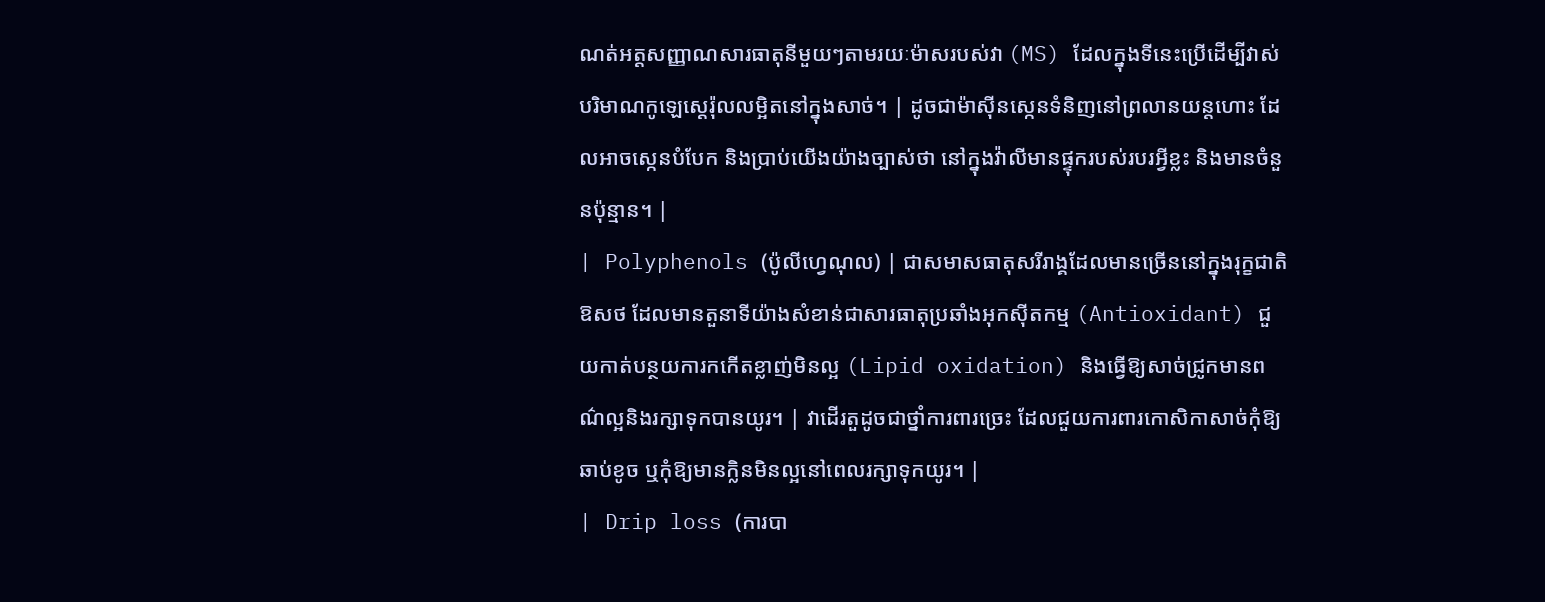ណត់អត្តសញ្ញាណសារធាតុនីមួយៗតាមរយៈម៉ាសរបស់វា (MS) ដែលក្នុងទីនេះប្រើដើម្បីវាស់បរិមាណកូឡេស្តេរ៉ុលលម្អិតនៅក្នុងសាច់។ | ដូចជាម៉ាស៊ីនស្កេនទំនិញនៅព្រលានយន្តហោះ ដែលអាចស្កេនបំបែក និងប្រាប់យើងយ៉ាងច្បាស់ថា នៅក្នុងវ៉ាលីមានផ្ទុករបស់របរអ្វីខ្លះ និងមានចំនួនប៉ុន្មាន។ |
| Polyphenols (ប៉ូលីហ្វេណុល) | ជាសមាសធាតុសរីរាង្គដែលមានច្រើននៅក្នុងរុក្ខជាតិឱសថ ដែលមានតួនាទីយ៉ាងសំខាន់ជាសារធាតុប្រឆាំងអុកស៊ីតកម្ម (Antioxidant) ជួយកាត់បន្ថយការកកើតខ្លាញ់មិនល្អ (Lipid oxidation) និងធ្វើឱ្យសាច់ជ្រូកមានពណ៌ល្អនិងរក្សាទុកបានយូរ។ | វាដើរតួដូចជាថ្នាំការពារច្រេះ ដែលជួយការពារកោសិកាសាច់កុំឱ្យឆាប់ខូច ឬកុំឱ្យមានក្លិនមិនល្អនៅពេលរក្សាទុកយូរ។ |
| Drip loss (ការបា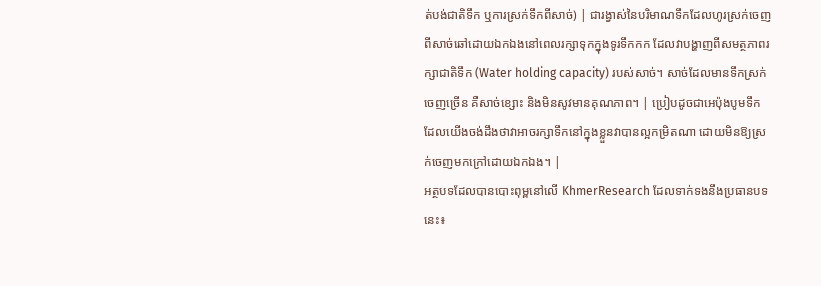ត់បង់ជាតិទឹក ឬការស្រក់ទឹកពីសាច់) | ជារង្វាស់នៃបរិមាណទឹកដែលហូរស្រក់ចេញពីសាច់ឆៅដោយឯកឯងនៅពេលរក្សាទុកក្នុងទូរទឹកកក ដែលវាបង្ហាញពីសមត្ថភាពរក្សាជាតិទឹក (Water holding capacity) របស់សាច់។ សាច់ដែលមានទឹកស្រក់ចេញច្រើន គឺសាច់ខ្សោះ និងមិនសូវមានគុណភាព។ | ប្រៀបដូចជាអេប៉ុងបូមទឹក ដែលយើងចង់ដឹងថាវាអាចរក្សាទឹកនៅក្នុងខ្លួនវាបានល្អកម្រិតណា ដោយមិនឱ្យស្រក់ចេញមកក្រៅដោយឯកឯង។ |
អត្ថបទដែលបានបោះពុម្ពនៅលើ KhmerResearch ដែលទាក់ទងនឹងប្រធានបទនេះ៖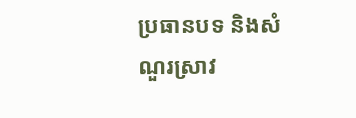ប្រធានបទ និងសំណួរស្រាវ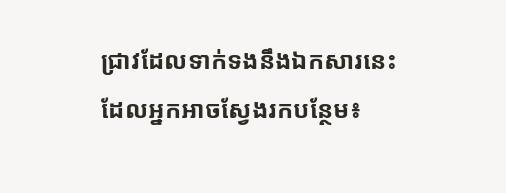ជ្រាវដែលទាក់ទងនឹងឯកសារនេះ ដែលអ្នកអាចស្វែងរកបន្ថែម៖